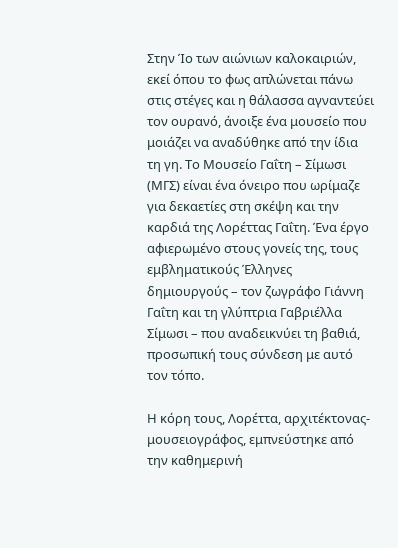Στην Ίο των αιώνιων καλοκαιριών, εκεί όπου το φως απλώνεται πάνω στις στέγες και η θάλασσα αγναντεύει τον ουρανό, άνοιξε ένα μουσείο που μοιάζει να αναδύθηκε από την ίδια τη γη. Το Μουσείο Γαΐτη – Σίμωσι (ΜΓΣ) είναι ένα όνειρο που ωρίμαζε για δεκαετίες στη σκέψη και την καρδιά της Λορέττας Γαΐτη. Ένα έργο αφιερωμένο στους γονείς της, τους εμβληματικούς Έλληνες δημιουργούς – τον ζωγράφο Γιάννη Γαΐτη και τη γλύπτρια Γαβριέλλα Σίμωσι – που αναδεικνύει τη βαθιά, προσωπική τους σύνδεση με αυτό τον τόπο.

Η κόρη τους, Λορέττα, αρχιτέκτονας-μουσειογράφος, εμπνεύστηκε από την καθημερινή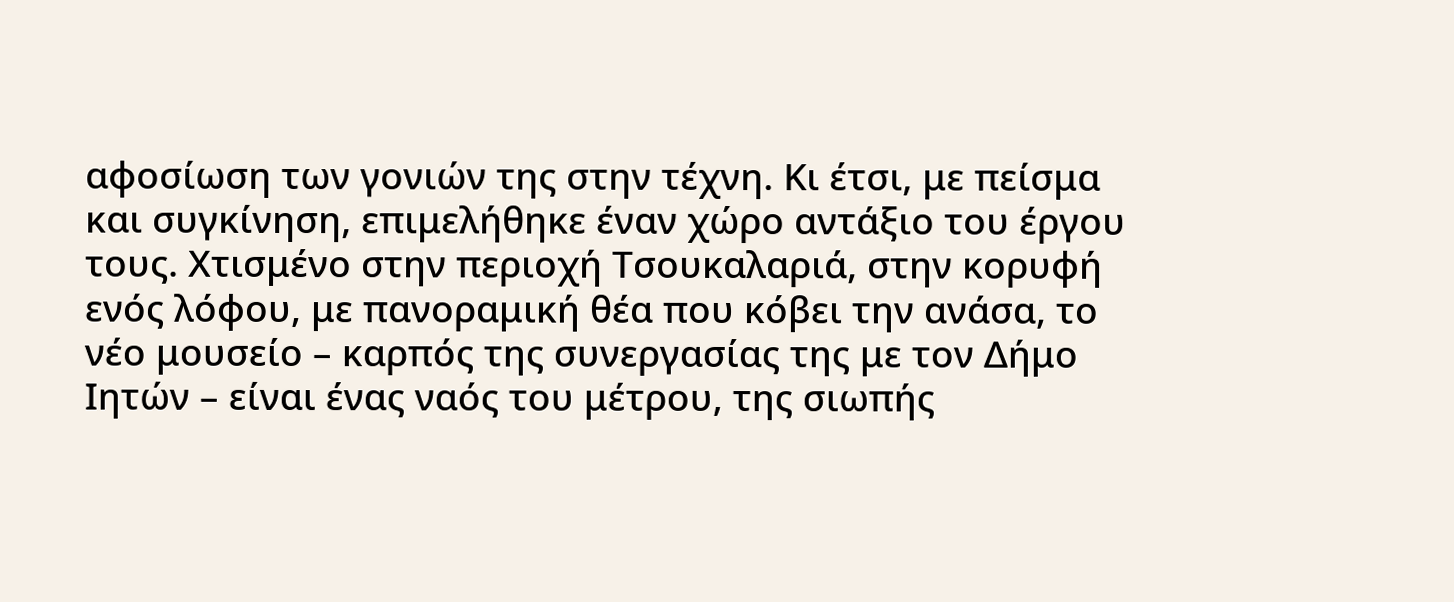αφοσίωση των γονιών της στην τέχνη. Κι έτσι, με πείσμα και συγκίνηση, επιμελήθηκε έναν χώρο αντάξιο του έργου τους. Χτισμένο στην περιοχή Τσουκαλαριά, στην κορυφή ενός λόφου, με πανοραμική θέα που κόβει την ανάσα, το νέο μουσείο – καρπός της συνεργασίας της με τον Δήμο Ιητών – είναι ένας ναός του μέτρου, της σιωπής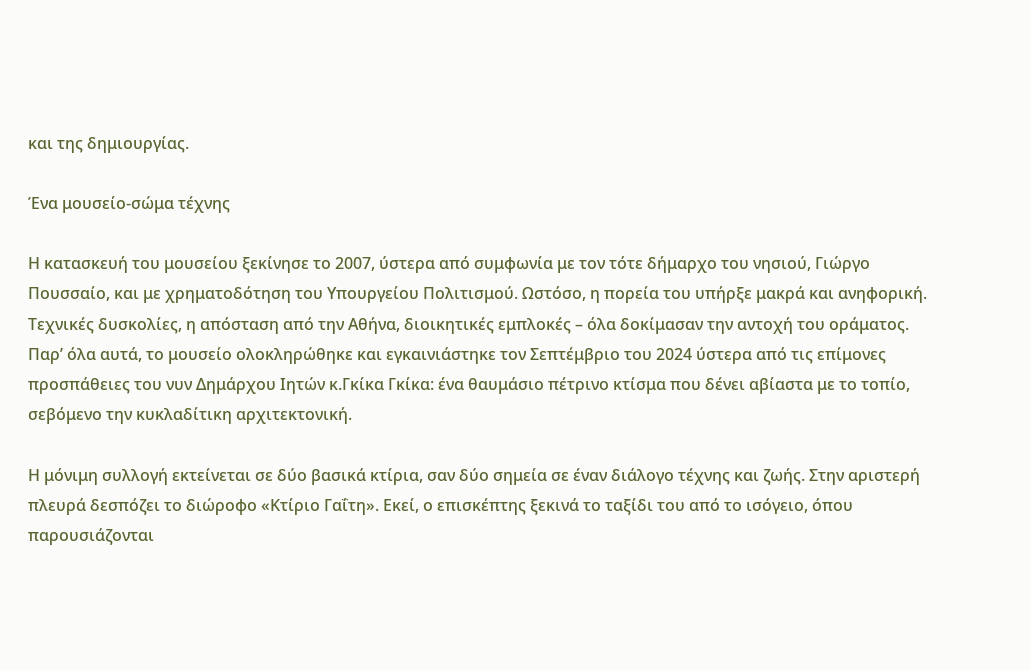και της δημιουργίας.

Ένα μουσείο-σώμα τέχνης

Η κατασκευή του μουσείου ξεκίνησε το 2007, ύστερα από συμφωνία με τον τότε δήμαρχο του νησιού, Γιώργο Πουσσαίο, και με χρηματοδότηση του Υπουργείου Πολιτισμού. Ωστόσο, η πορεία του υπήρξε μακρά και ανηφορική. Τεχνικές δυσκολίες, η απόσταση από την Αθήνα, διοικητικές εμπλοκές – όλα δοκίμασαν την αντοχή του οράματος. Παρ’ όλα αυτά, το μουσείο ολοκληρώθηκε και εγκαινιάστηκε τον Σεπτέμβριο του 2024 ύστερα από τις επίμονες προσπάθειες του νυν Δημάρχου Ιητών κ.Γκίκα Γκίκα: ένα θαυμάσιο πέτρινο κτίσμα που δένει αβίαστα με το τοπίο, σεβόμενο την κυκλαδίτικη αρχιτεκτονική.

Η μόνιμη συλλογή εκτείνεται σε δύο βασικά κτίρια, σαν δύο σημεία σε έναν διάλογο τέχνης και ζωής. Στην αριστερή πλευρά δεσπόζει το διώροφο «Κτίριο Γαΐτη». Εκεί, ο επισκέπτης ξεκινά το ταξίδι του από το ισόγειο, όπου παρουσιάζονται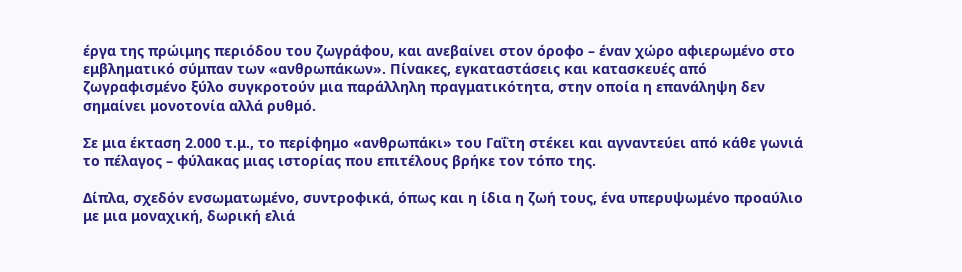έργα της πρώιμης περιόδου του ζωγράφου, και ανεβαίνει στον όροφο – έναν χώρο αφιερωμένο στο εμβληματικό σύμπαν των «ανθρωπάκων». Πίνακες, εγκαταστάσεις και κατασκευές από ζωγραφισμένο ξύλο συγκροτούν μια παράλληλη πραγματικότητα, στην οποία η επανάληψη δεν σημαίνει μονοτονία αλλά ρυθμό.

Σε μια έκταση 2.000 τ.μ., το περίφημο «ανθρωπάκι» του Γαΐτη στέκει και αγναντεύει από κάθε γωνιά το πέλαγος – φύλακας μιας ιστορίας που επιτέλους βρήκε τον τόπο της.

Δίπλα, σχεδόν ενσωματωμένο, συντροφικά, όπως και η ίδια η ζωή τους, ένα υπερυψωμένο προαύλιο με μια μοναχική, δωρική ελιά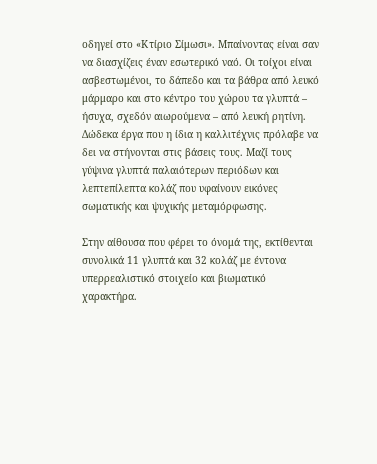οδηγεί στο «Κτίριο Σίμωσι». Μπαίνοντας είναι σαν να διασχίζεις έναν εσωτερικό ναό. Οι τοίχοι είναι ασβεστωμένοι, το δάπεδο και τα βάθρα από λευκό μάρμαρο και στο κέντρο του χώρου τα γλυπτά – ήσυχα, σχεδόν αιωρούμενα – από λευκή ρητίνη. Δώδεκα έργα που η ίδια η καλλιτέχνις πρόλαβε να δει να στήνονται στις βάσεις τους. Μαζί τους γύψινα γλυπτά παλαιότερων περιόδων και λεπτεπίλεπτα κολάζ που υφαίνουν εικόνες σωματικής και ψυχικής μεταμόρφωσης.

Στην αίθουσα που φέρει το όνομά της, εκτίθενται συνολικά 11 γλυπτά και 32 κολάζ με έντονα υπερρεαλιστικό στοιχείο και βιωματικό χαρακτήρα.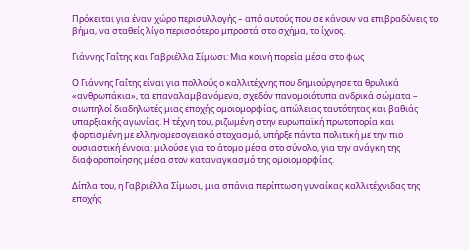Πρόκειται για έναν χώρο περισυλλογής – από αυτούς που σε κάνουν να επιβραδύνεις το βήμα, να σταθείς λίγο περισσότερο μπροστά στο σχήμα, το ίχνος.

Γιάννης Γαΐτης και Γαβριέλλα Σίμωσι: Μια κοινή πορεία μέσα στο φως

Ο Γιάννης Γαΐτης είναι για πολλούς ο καλλιτέχνης που δημιούργησε τα θρυλικά «ανθρωπάκια», τα επαναλαμβανόμενα, σχεδόν πανομοιότυπα ανδρικά σώματα – σιωπηλοί διαδηλωτές μιας εποχής ομοιομορφίας, απώλειας ταυτότητας και βαθιάς υπαρξιακής αγωνίας. Η τέχνη του, ριζωμένη στην ευρωπαϊκή πρωτοπορία και φορτισμένη με ελληνομεσογειακό στοχασμό, υπήρξε πάντα πολιτική με την πιο ουσιαστική έννοια: μιλούσε για το άτομο μέσα στο σύνολο, για την ανάγκη της διαφοροποίησης μέσα στον καταναγκασμό της ομοιομορφίας.

Δίπλα του, η Γαβριέλλα Σίμωσι, μια σπάνια περίπτωση γυναίκας καλλιτέχνιδας της εποχής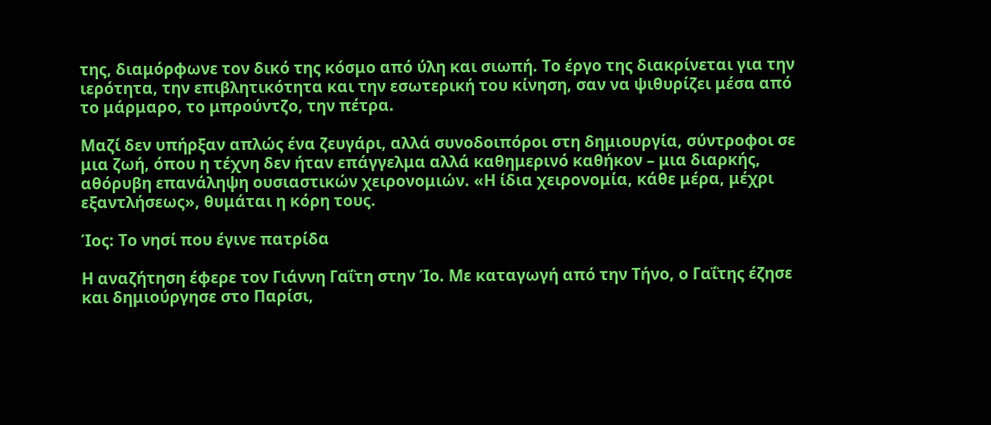της, διαμόρφωνε τον δικό της κόσμο από ύλη και σιωπή. Το έργο της διακρίνεται για την ιερότητα, την επιβλητικότητα και την εσωτερική του κίνηση, σαν να ψιθυρίζει μέσα από το μάρμαρο, το μπρούντζο, την πέτρα.

Μαζί δεν υπήρξαν απλώς ένα ζευγάρι, αλλά συνοδοιπόροι στη δημιουργία, σύντροφοι σε μια ζωή, όπου η τέχνη δεν ήταν επάγγελμα αλλά καθημερινό καθήκον – μια διαρκής, αθόρυβη επανάληψη ουσιαστικών χειρονομιών. «Η ίδια χειρονομία, κάθε μέρα, μέχρι εξαντλήσεως», θυμάται η κόρη τους.

Ίος: Το νησί που έγινε πατρίδα

Η αναζήτηση έφερε τον Γιάννη Γαΐτη στην Ίο. Με καταγωγή από την Τήνο, ο Γαΐτης έζησε και δημιούργησε στο Παρίσι,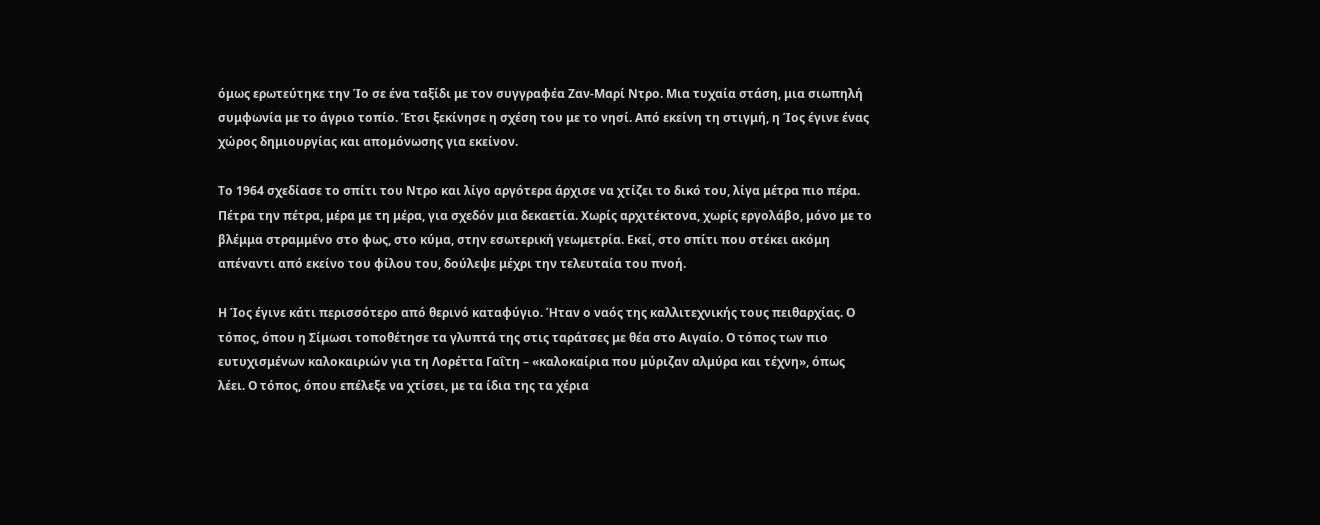όμως ερωτεύτηκε την Ίο σε ένα ταξίδι με τον συγγραφέα Ζαν-Μαρί Ντρο. Μια τυχαία στάση, μια σιωπηλή συμφωνία με το άγριο τοπίο. Έτσι ξεκίνησε η σχέση του με το νησί. Από εκείνη τη στιγμή, η Ίος έγινε ένας χώρος δημιουργίας και απομόνωσης για εκείνον.

Το 1964 σχεδίασε το σπίτι του Ντρο και λίγο αργότερα άρχισε να χτίζει το δικό του, λίγα μέτρα πιο πέρα. Πέτρα την πέτρα, μέρα με τη μέρα, για σχεδόν μια δεκαετία. Χωρίς αρχιτέκτονα, χωρίς εργολάβο, μόνο με το βλέμμα στραμμένο στο φως, στο κύμα, στην εσωτερική γεωμετρία. Εκεί, στο σπίτι που στέκει ακόμη απέναντι από εκείνο του φίλου του, δούλεψε μέχρι την τελευταία του πνοή.

Η Ίος έγινε κάτι περισσότερο από θερινό καταφύγιο. Ήταν ο ναός της καλλιτεχνικής τους πειθαρχίας. Ο τόπος, όπου η Σίμωσι τοποθέτησε τα γλυπτά της στις ταράτσες με θέα στο Αιγαίο. Ο τόπος των πιο ευτυχισμένων καλοκαιριών για τη Λορέττα Γαΐτη – «καλοκαίρια που μύριζαν αλμύρα και τέχνη», όπως λέει. Ο τόπος, όπου επέλεξε να χτίσει, με τα ίδια της τα χέρια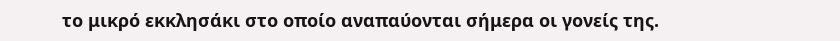το μικρό εκκλησάκι στο οποίο αναπαύονται σήμερα οι γονείς της.